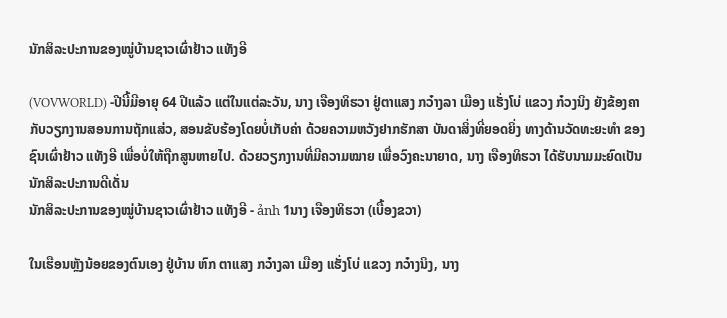ນັກສິລະປະການຂອງໝູ່ບ້ານຊາວເຜົ່າຢ້າວ ແທັງອີ

(VOVWORLD) -ປີນີ້ມີອາຍຸ 64 ປີແລ້ວ ແຕ່ໃນແຕ່ລະວັນ, ນາງ ເຈືອງທິຮວາ ຢູ່ຕາແສງ ກວ໋າງລາ ເມືອງ ແຮັ່ງໂບ່ ແຂວງ ກ໋ວງນິງ ຍັງຂ້ອງຄາກັບວຽກງານສອນການຖັກແສ່ວ, ສອນຂັບຮ້ອງໂດຍບໍ່ເກັບຄ່າ ດ້ວຍຄວາມຫວັງຢາກຮັກສາ ບັນດາສິ່ງທີ່ຍອດຍິ່ງ ທາງດ້ານວັດທະຍະທຳ ຂອງຊົນເຜົ່າຢ້າວ ແທັງອີ ເພື່ອບໍ່ໃຫ້ຖືກສູນຫາຍໄປ. ດ້ວຍວຽກງານທີ່ມີຄວາມໝາຍ ເພື່ອວົງຄະນາຍາດ, ນາງ ເຈືອງທິຮວາ ໄດ້ຮັບນາມມະຍົດເປັນນັກສິລະປະການດີເດັ່ນ
ນັກສິລະປະການຂອງໝູ່ບ້ານຊາວເຜົ່າຢ້າວ ແທັງອີ - ảnh 1ນາງ ເຈືອງທິຮວາ (ເບື້ອງຂວາ)

ໃນເຮືອນຫຼັງນ້ອຍຂອງຕົນເອງ ຢູ່ບ້ານ ຫົກ ຕາແສງ ກວ໋າງລາ ເມືອງ ແຮັ່ງໂບ່ ແຂວງ ກວ໋າງນິງ, ນາງ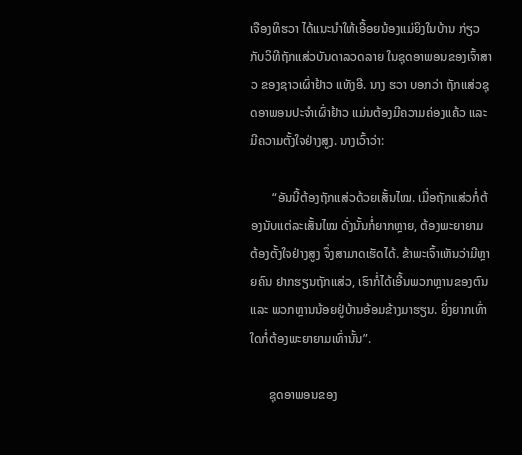ເຈືອງທິຮວາ ໄດ້ແນະນຳໃຫ້ເອື້ອຍນ້ອງແມ່ຍິງໃນບ້ານ ກ່ຽວກັບວິທີຖັກແສ່ວບັນດາລວດລາຍ ໃນຊຸດອາພອນຂອງເຈົ້າສາວ ຂອງຊາວເຜົ່າຢ້າວ ແທັງອີ. ນາງ ຮວາ ບອກວ່າ ຖັກແສ່ວຊຸດອາພອນປະຈຳເຜົ່າຢ້າວ ແມ່ນຕ້ອງມີຄວາມຄ່ອງແຄ້ວ ແລະ ມີຄວາມຕັ້ງໃຈຢ່າງສູງ. ນາງເວົ້າວ່າ:

       “ອັນນີ້ຕ້ອງຖັກແສ່ວດ້ວຍເສັ້ນໄໝ. ເມື່ອຖັກແສ່ວກໍ່ຕ້ອງນັບແຕ່ລະເສັ້ນໄໝ ດັ່ງນັ້ນກໍ່ຍາກຫຼາຍ, ຕ້ອງພະຍາຍາມ ຕ້ອງຕັ້ງໃຈຢ່າງສູງ ຈຶ່ງສາມາດເຮັດໄດ້. ຂ້າພະເຈົ້າເຫັນວ່າມີຫຼາຍຄົນ ຢາກຮຽນຖັກແສ່ວ, ເຮົາກໍ່ໄດ້ເອີ້ນພວກຫຼານຂອງຕົນ ແລະ ພວກຫຼານນ້ອຍຢູ່ບ້ານອ້ອມຂ້າງມາຮຽນ. ຍິ່ງຍາກເທົ່າໃດກໍ່ຕ້ອງພະຍາຍາມເທົ່ານັ້ນ”.

      ຊຸດອາພອນຂອງ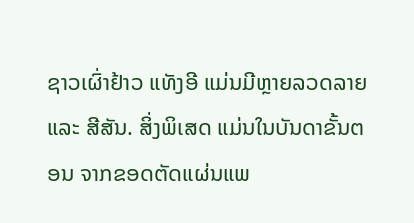ຊາວເຜົ່າຢ້າວ ແທັງອີ ແມ່ນມີຫຼາຍລວດລາຍ ແລະ ສີສັນ. ສິ່ງພິເສດ ແມ່ນໃນບັນດາຂັ້ນຕອນ ຈາກຂອດຕັດແຜ່ນແພ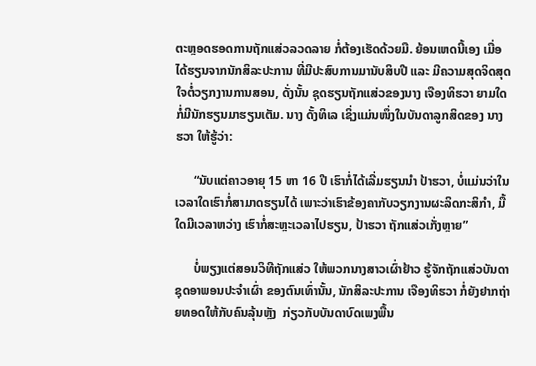ຕະຫຼອດຮອດການຖັກແສ່ວລວດລາຍ ກໍ່ຕ້ອງເຮັດດ້ວຍມື. ຍ້ອນເຫດນີ້ເອງ ເມື່ອໄດ້ຮຽນຈາກນັກສິລະປະການ ທີ່ມີປະສົບການມານັບສິບປີ ແລະ ມີຄວາມສຸດຈິດສຸດໃຈຕໍ່ວຽກງານການສອນ, ດັ່ງນັ້ນ ຊຸດຮຽນຖັກແສ່ວຂອງນາງ ເຈືອງທິຮວາ ຍາມໃດກໍ່ມີນັກຮຽນມາຮຽນເຕັມ. ນາງ ດັ້ງທິເລ ເຊິ່ງແມ່ນໜຶ່ງໃນບັນດາລູກສິດຂອງ ນາງ ຮວາ ໃຫ້ຮູ້ວ່າ:

      “ນັບແຕ່ຄາວອາຍຸ 15 ຫາ 16 ປີ ເຮົາກໍ່ໄດ້ເລີ່ມຮຽນນຳ ປ້າຮວາ, ບໍ່ແມ່ນວ່າໃນເວລາໃດເຮົາກໍ່ສາມາດຮຽນໄດ້ ເພາະວ່າເຮົາຂ້ອງຄາກັບວຽກງານຜະລິດກະສິກຳ, ມື້ໃດມີເວລາຫວ່າງ ເຮົາກໍ່ສະຫຼະເວລາໄປຮຽນ, ປ້າຮວາ ຖັກແສ່ວເກັ່ງຫຼາຍ”

      ບໍ່ພຽງແຕ່ສອນວິທີຖັກແສ່ວ ໃຫ້ພວກນາງສາວເຜົ່າຢ້າວ ຮູ້ຈັກຖັກແສ່ວບັນດາຊຸດອາພອນປະຈຳເຜົ່າ ຂອງຕົນເທົ່ານັ້ນ, ນັກສິລະປະການ ເຈືອງທິຮວາ ກໍ່ຍັງຢາກຖ່າຍທອດໃຫ້ກັບຄົນລຸ້ນຫຼັງ  ກ່ຽວກັບບັນດາບົດເພງພື້ນ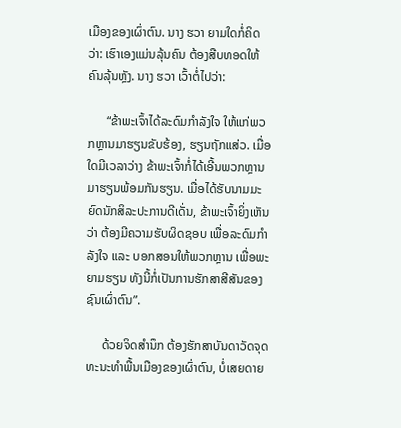ເມືອງຂອງເຜົ່າຕົນ. ນາງ ຮວາ ຍາມໃດກໍ່ຄິດວ່າ: ເຮົາເອງແມ່ນລຸ້ນຄົນ ຕ້ອງສືບທອດໃຫ້ຄົນລຸ້ນຫຼັງ. ນາງ ຮວາ ເວົ້າຕໍ່ໄປວ່າ:

      “ຂ້າພະເຈົ້າໄດ້ລະດົມກຳລັງໃຈ ໃຫ້ແກ່ພວກຫຼານມາຮຽນຂັບຮ້ອງ, ຮຽນຖັກແສ່ວ. ເມື່ອໃດມີເວລາວ່າງ ຂ້າພະເຈົ້າກໍ່ໄດ້ເອີ້ນພວກຫຼານມາຮຽນພ້ອມກັນຮຽນ. ເມື່ອໄດ້ຮັບນາມມະຍົດນັກສິລະປະການດີເດັ່ນ, ຂ້າພະເຈົ້າຍິ່ງເຫັນວ່າ ຕ້ອງມີຄວາມຮັບຜິດຊອບ ເພື່ອລະດົມກຳລັງໃຈ ແລະ ບອກສອນໃຫ້ພວກຫຼານ ເພື່ອພະຍາມຮຽນ ທັງນີ້ກໍ່ເປັນການຮັກສາສີສັນຂອງຊົນເຜົ່າຕົນ”.

     ດ້ວຍຈິດສຳນຶກ ຕ້ອງຮັກສາບັນດາວັດຈຸດທະນະທຳພື້ນເມືອງຂອງເຜົ່າຕົນ, ບໍ່ເສຍດາຍ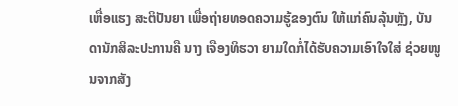ເຫື່ອແຮງ ສະຕິປັນຍາ ເພື່ອຖ່າຍທອດຄວາມຮູ້ຂອງຕົນ ໃຫ້ແກ່ຄົນລຸ້ນຫຼັງ, ບັນດານັກສິລະປະການຄື ນາງ ເຈືອງທິຮວາ ຍາມໃດກໍ່ໄດ້ຮັບຄວາມເອົາໃຈໃສ່ ຊ່ວຍໜູນຈາກສັງ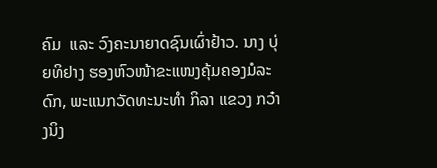ຄົມ  ແລະ ວົງຄະນາຍາດຊົນເຜົ່າຢ້າວ. ນາງ ບຸ່ຍທິຢາງ ຮອງຫົວໜ້າຂະແໜງຄຸ້ມຄອງມໍລະດົກ, ພະແນກວັດທະນະທຳ ກິລາ ແຂວງ ກວ໋າງນິງ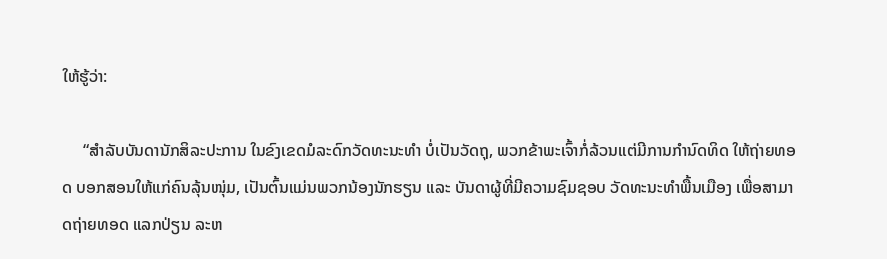ໃຫ້ຮູ້ວ່າ:

     “ສຳລັບບັນດານັກສິລະປະການ ໃນຂົງເຂດມໍລະດົກວັດທະນະທຳ ບໍ່ເປັນວັດຖຸ, ພວກຂ້າພະເຈົ້າກໍ່ລ້ວນແຕ່ມີການກຳນົດທິດ ໃຫ້ຖ່າຍທອດ ບອກສອນໃຫ້ແກ່ຄົນລຸ້ນໜຸ່ມ, ເປັນຕົ້ນແມ່ນພວກນ້ອງນັກຮຽນ ແລະ ບັນດາຜູ້ທີ່ມີຄວາມຊົມຊອບ ວັດທະນະທຳພື້ນເມືອງ ເພື່ອສາມາດຖ່າຍທອດ ແລກປ່ຽນ ລະຫ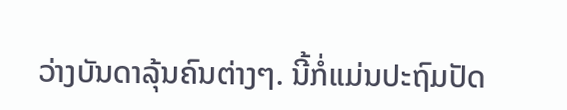ວ່າງບັນດາລຸ້ນຄົນຕ່າງໆ. ນີ້ກໍ່ແມ່ນປະຖົມປັດ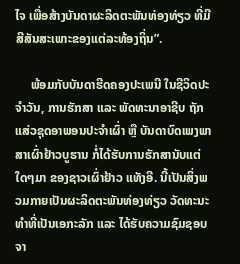ໄຈ ເພື່ອສ້າງບັນດາຜະລິດຕະພັນທ່ອງທ່ຽວ ທີ່ມີສີສັນສະເພາະຂອງແຕ່ລະທ້ອງຖິ່ນ”.

     ພ້ອມກັບບັນດາຮີດຄອງປະເພນີ ໃນຊີວິດປະຈຳວັນ, ການຮັກສາ ແລະ ພັດທະນາອາຊີບ ຖັກແສ່ວຊຸດອາພອນປະຈຳເຜົ່າ ຫຼື ບັນດາບົດເພງພາສາເຜົ່າຢ້າວບູຮານ ກໍ່ໄດ້ຮັບການຮັກສານັບແຕ່ໃດໆມາ ຂອງຊາວເຜົ່າຢ້າວ ແທັງອີ. ນີ້ເປັນສິ່ງພວມກາຍເປັນຜະລິດຕະພັນທ່ອງທ່ຽວ ວັດທະນະທຳທີ່ເປັນເອກະລັກ ແລະ ໄດ້ຮັບຄວາມຊົມຊອບຈາ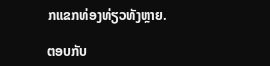ກແຂກທ່ອງທ່ຽວທັງຫຼາຍ.

ຕອບກັບ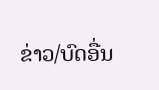ຂ່າວ/ບົດອື່ນ